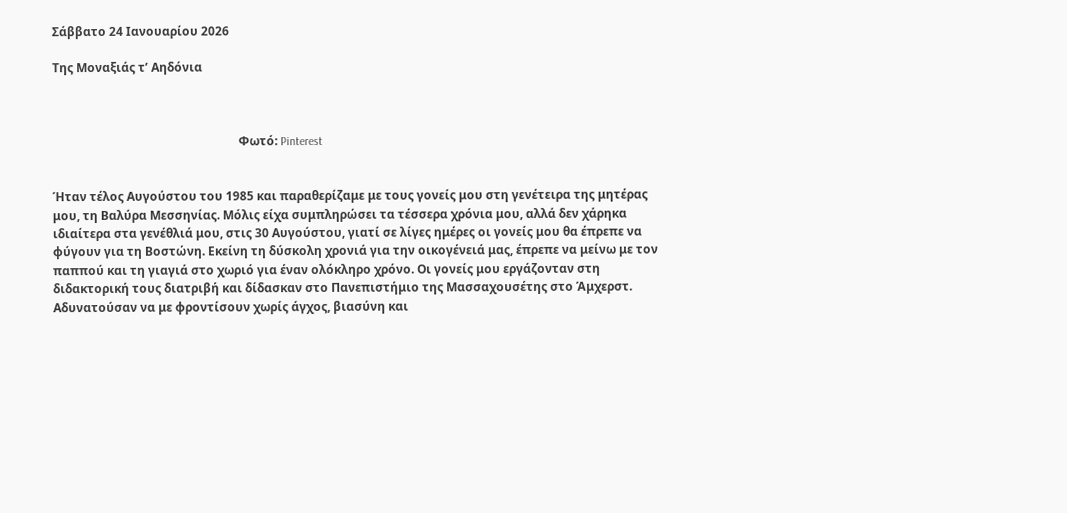Σάββατο 24 Ιανουαρίου 2026

Της Μοναξιάς τ’ Αηδόνια



                                                              Φωτό: Pinterest


Ήταν τέλος Αυγούστου του 1985 και παραθερίζαμε με τους γονείς μου στη γενέτειρα της μητέρας μου, τη Βαλύρα Μεσσηνίας. Μόλις είχα συμπληρώσει τα τέσσερα χρόνια μου, αλλά δεν χάρηκα ιδιαίτερα στα γενέθλιά μου, στις 30 Αυγούστου, γιατί σε λίγες ημέρες οι γονείς μου θα έπρεπε να φύγουν για τη Βοστώνη. Εκείνη τη δύσκολη χρονιά για την οικογένειά μας, έπρεπε να μείνω με τον παππού και τη γιαγιά στο χωριό για έναν ολόκληρο χρόνο. Οι γονείς μου εργάζονταν στη διδακτορική τους διατριβή και δίδασκαν στο Πανεπιστήμιο της Μασσαχουσέτης στο Άμχερστ. Αδυνατούσαν να με φροντίσουν χωρίς άγχος, βιασύνη και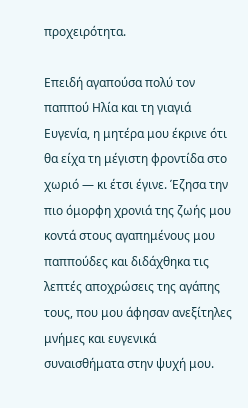προχειρότητα.

Επειδή αγαπούσα πολύ τον παππού Ηλία και τη γιαγιά Ευγενία, η μητέρα μου έκρινε ότι θα είχα τη μέγιστη φροντίδα στο χωριό — κι έτσι έγινε. Έζησα την πιο όμορφη χρονιά της ζωής μου κοντά στους αγαπημένους μου παππούδες και διδάχθηκα τις λεπτές αποχρώσεις της αγάπης τους, που μου άφησαν ανεξίτηλες μνήμες και ευγενικά συναισθήματα στην ψυχή μου.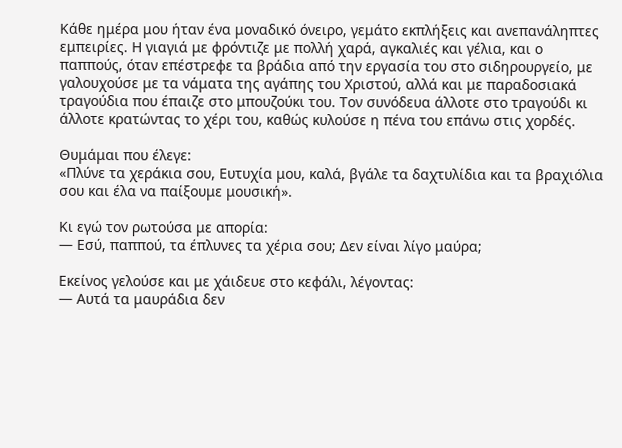Κάθε ημέρα μου ήταν ένα μοναδικό όνειρο, γεμάτο εκπλήξεις και ανεπανάληπτες εμπειρίες. Η γιαγιά με φρόντιζε με πολλή χαρά, αγκαλιές και γέλια, και ο παππούς, όταν επέστρεφε τα βράδια από την εργασία του στο σιδηρουργείο, με γαλουχούσε με τα νάματα της αγάπης του Χριστού, αλλά και με παραδοσιακά τραγούδια που έπαιζε στο μπουζούκι του. Τον συνόδευα άλλοτε στο τραγούδι κι άλλοτε κρατώντας το χέρι του, καθώς κυλούσε η πένα του επάνω στις χορδές.

Θυμάμαι που έλεγε:
«Πλύνε τα χεράκια σου, Ευτυχία μου, καλά, βγάλε τα δαχτυλίδια και τα βραχιόλια σου και έλα να παίξουμε μουσική».

Κι εγώ τον ρωτούσα με απορία:
— Εσύ, παππού, τα έπλυνες τα χέρια σου; Δεν είναι λίγο μαύρα;

Εκείνος γελούσε και με χάιδευε στο κεφάλι, λέγοντας:
— Αυτά τα μαυράδια δεν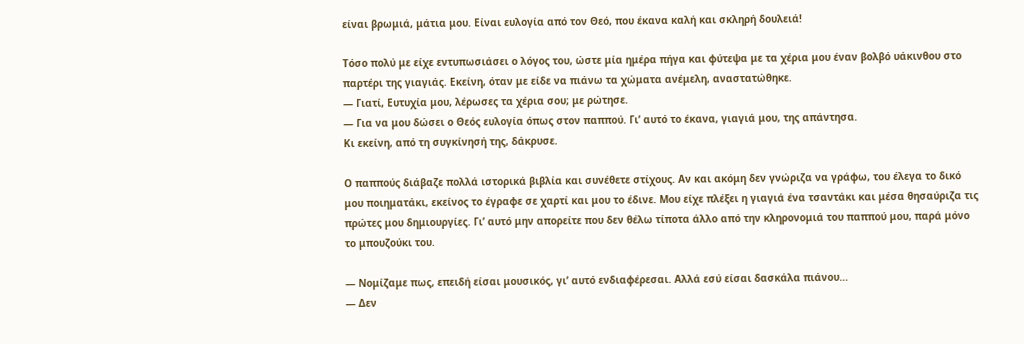είναι βρωμιά, μάτια μου. Είναι ευλογία από τον Θεό, που έκανα καλή και σκληρή δουλειά!

Τόσο πολύ με είχε εντυπωσιάσει ο λόγος του, ώστε μία ημέρα πήγα και φύτεψα με τα χέρια μου έναν βολβό υάκινθου στο παρτέρι της γιαγιάς. Εκείνη, όταν με είδε να πιάνω τα χώματα ανέμελη, αναστατώθηκε.
— Γιατί, Ευτυχία μου, λέρωσες τα χέρια σου; με ρώτησε.
— Για να μου δώσει ο Θεός ευλογία όπως στον παππού. Γι’ αυτό το έκανα, γιαγιά μου, της απάντησα.
Κι εκείνη, από τη συγκίνησή της, δάκρυσε.

Ο παππούς διάβαζε πολλά ιστορικά βιβλία και συνέθετε στίχους. Αν και ακόμη δεν γνώριζα να γράφω, του έλεγα το δικό μου ποιηματάκι, εκείνος το έγραφε σε χαρτί και μου το έδινε. Μου είχε πλέξει η γιαγιά ένα τσαντάκι και μέσα θησαύριζα τις πρώτες μου δημιουργίες. Γι’ αυτό μην απορείτε που δεν θέλω τίποτα άλλο από την κληρονομιά του παππού μου, παρά μόνο το μπουζούκι του.

— Νομίζαμε πως, επειδή είσαι μουσικός, γι’ αυτό ενδιαφέρεσαι. Αλλά εσύ είσαι δασκάλα πιάνου…
— Δεν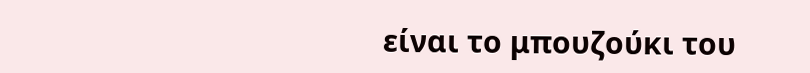είναι το μπουζούκι του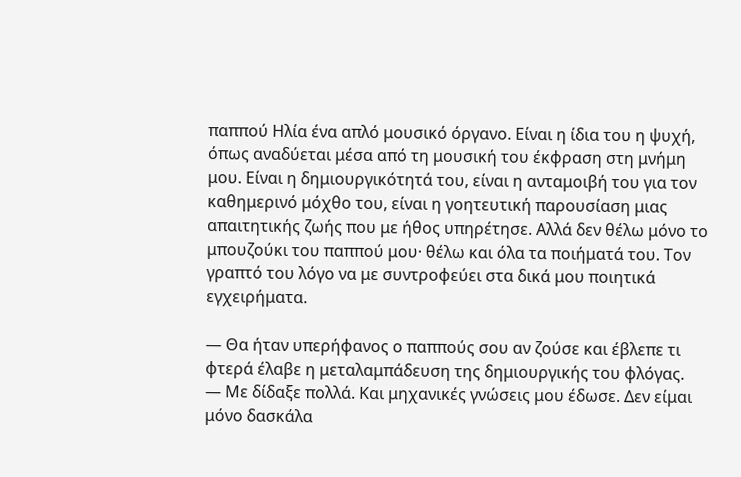παππού Ηλία ένα απλό μουσικό όργανο. Είναι η ίδια του η ψυχή, όπως αναδύεται μέσα από τη μουσική του έκφραση στη μνήμη μου. Είναι η δημιουργικότητά του, είναι η ανταμοιβή του για τον καθημερινό μόχθο του, είναι η γοητευτική παρουσίαση μιας απαιτητικής ζωής που με ήθος υπηρέτησε. Αλλά δεν θέλω μόνο το μπουζούκι του παππού μου· θέλω και όλα τα ποιήματά του. Τον γραπτό του λόγο να με συντροφεύει στα δικά μου ποιητικά εγχειρήματα.

— Θα ήταν υπερήφανος ο παππούς σου αν ζούσε και έβλεπε τι φτερά έλαβε η μεταλαμπάδευση της δημιουργικής του φλόγας.
— Με δίδαξε πολλά. Και μηχανικές γνώσεις μου έδωσε. Δεν είμαι μόνο δασκάλα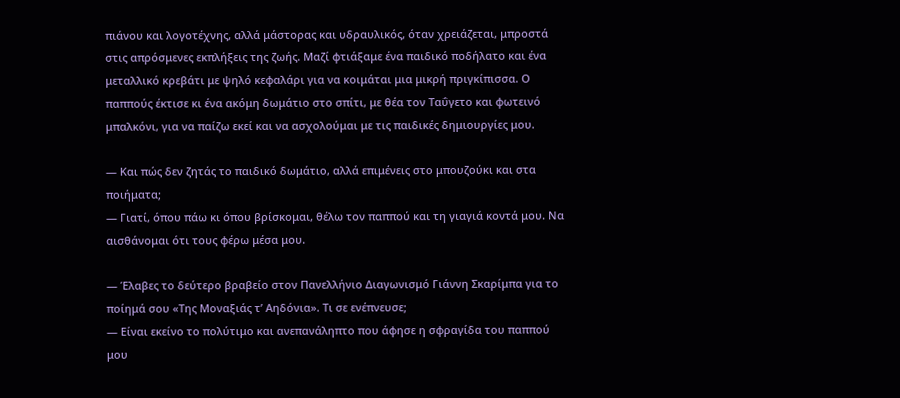πιάνου και λογοτέχνης, αλλά μάστορας και υδραυλικός, όταν χρειάζεται, μπροστά στις απρόσμενες εκπλήξεις της ζωής. Μαζί φτιάξαμε ένα παιδικό ποδήλατο και ένα μεταλλικό κρεβάτι με ψηλό κεφαλάρι για να κοιμάται μια μικρή πριγκίπισσα. Ο παππούς έκτισε κι ένα ακόμη δωμάτιο στο σπίτι, με θέα τον Ταΰγετο και φωτεινό μπαλκόνι, για να παίζω εκεί και να ασχολούμαι με τις παιδικές δημιουργίες μου.

— Και πώς δεν ζητάς το παιδικό δωμάτιο, αλλά επιμένεις στο μπουζούκι και στα ποιήματα;
— Γιατί, όπου πάω κι όπου βρίσκομαι, θέλω τον παππού και τη γιαγιά κοντά μου. Να αισθάνομαι ότι τους φέρω μέσα μου.

— Έλαβες το δεύτερο βραβείο στον Πανελλήνιο Διαγωνισμό Γιάννη Σκαρίμπα για το ποίημά σου «Της Μοναξιάς τ’ Αηδόνια». Τι σε ενέπνευσε;
— Είναι εκείνο το πολύτιμο και ανεπανάληπτο που άφησε η σφραγίδα του παππού μου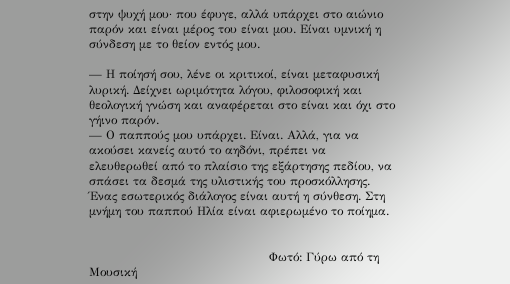στην ψυχή μου· που έφυγε, αλλά υπάρχει στο αιώνιο παρόν και είναι μέρος του είναι μου. Είναι υμνική η σύνδεση με το θείον εντός μου.

— Η ποίησή σου, λένε οι κριτικοί, είναι μεταφυσική λυρική. Δείχνει ωριμότητα λόγου, φιλοσοφική και θεολογική γνώση και αναφέρεται στο είναι και όχι στο γήινο παρόν.
— Ο παππούς μου υπάρχει. Είναι. Αλλά, για να ακούσει κανείς αυτό το αηδόνι, πρέπει να ελευθερωθεί από το πλαίσιο της εξάρτησης πεδίου, να σπάσει τα δεσμά της υλιστικής του προσκόλλησης. Ένας εσωτερικός διάλογος είναι αυτή η σύνθεση. Στη μνήμη του παππού Ηλία είναι αφιερωμένο το ποίημα.


                                             Φωτό: Γύρω από τη Μουσική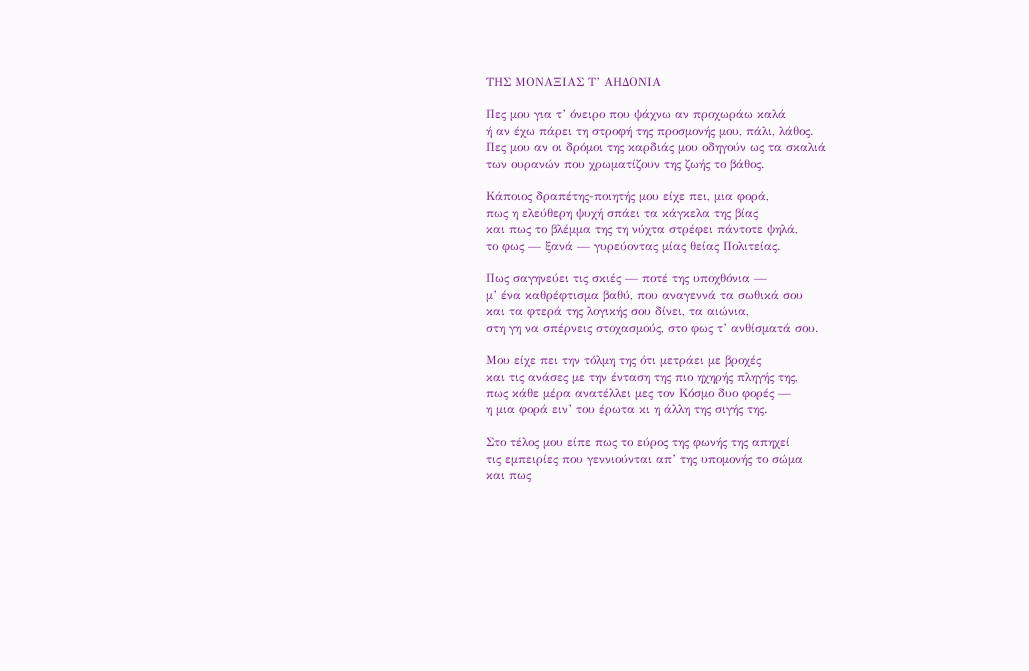ΤΗΣ ΜΟΝΑΞΙΑΣ Τ’ ΑΗΔΟΝΙΑ

Πες μου για τ’ όνειρο που ψάχνω αν προχωράω καλά
ή αν έχω πάρει τη στροφή της προσμονής μου, πάλι, λάθος.
Πες μου αν οι δρόμοι της καρδιάς μου οδηγούν ως τα σκαλιά
των ουρανών που χρωματίζουν της ζωής το βάθος.

Κάποιος δραπέτης-ποιητής μου είχε πει, μια φορά,
πως η ελεύθερη ψυχή σπάει τα κάγκελα της βίας
και πως το βλέμμα της τη νύχτα στρέφει πάντοτε ψηλά,
το φως — ξανά — γυρεύοντας μίας θείας Πολιτείας.

Πως σαγηνεύει τις σκιές — ποτέ της υποχθόνια —
μ’ ένα καθρέφτισμα βαθύ, που αναγεννά τα σωθικά σου
και τα φτερά της λογικής σου δίνει, τα αιώνια,
στη γη να σπέρνεις στοχασμούς, στο φως τ’ ανθίσματά σου.

Μου είχε πει την τόλμη της ότι μετράει με βροχές
και τις ανάσες με την ένταση της πιο ηχηρής πληγής της,
πως κάθε μέρα ανατέλλει μες τον Κόσμο δυο φορές —
η μια φορά ειν’ του έρωτα κι η άλλη της σιγής της.

Στο τέλος μου είπε πως το εύρος της φωνής της απηχεί
τις εμπειρίες που γεννιούνται απ’ της υπομονής το σώμα
και πως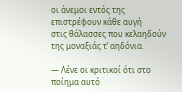οι άνεμοι εντός της επιστρέφουν κάθε αυγή
στις θάλασσες που κελαηδούν της μοναξιάς τ’ αηδόνια.

— Λένε οι κριτικοί ότι στο ποίημα αυτό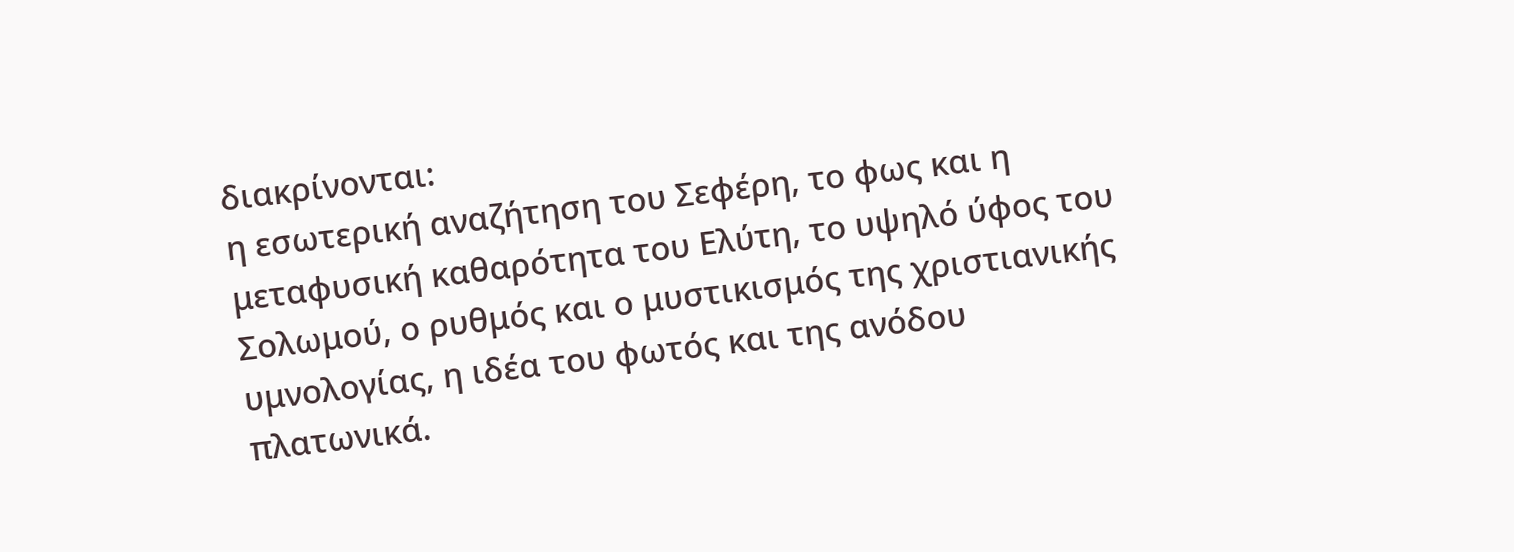διακρίνονται:
η εσωτερική αναζήτηση του Σεφέρη, το φως και η μεταφυσική καθαρότητα του Ελύτη, το υψηλό ύφος του Σολωμού, ο ρυθμός και ο μυστικισμός της χριστιανικής υμνολογίας, η ιδέα του φωτός και της ανόδου πλατωνικά.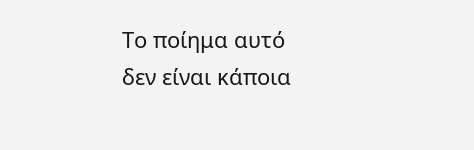Το ποίημα αυτό δεν είναι κάποια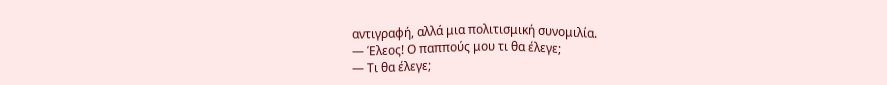αντιγραφή, αλλά μια πολιτισμική συνομιλία.
— Έλεος! Ο παππούς μου τι θα έλεγε;
— Τι θα έλεγε;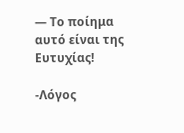— Το ποίημα αυτό είναι της Ευτυχίας!

-Λόγος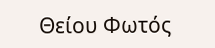Θείου Φωτός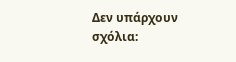Δεν υπάρχουν σχόλια: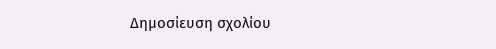Δημοσίευση σχολίου